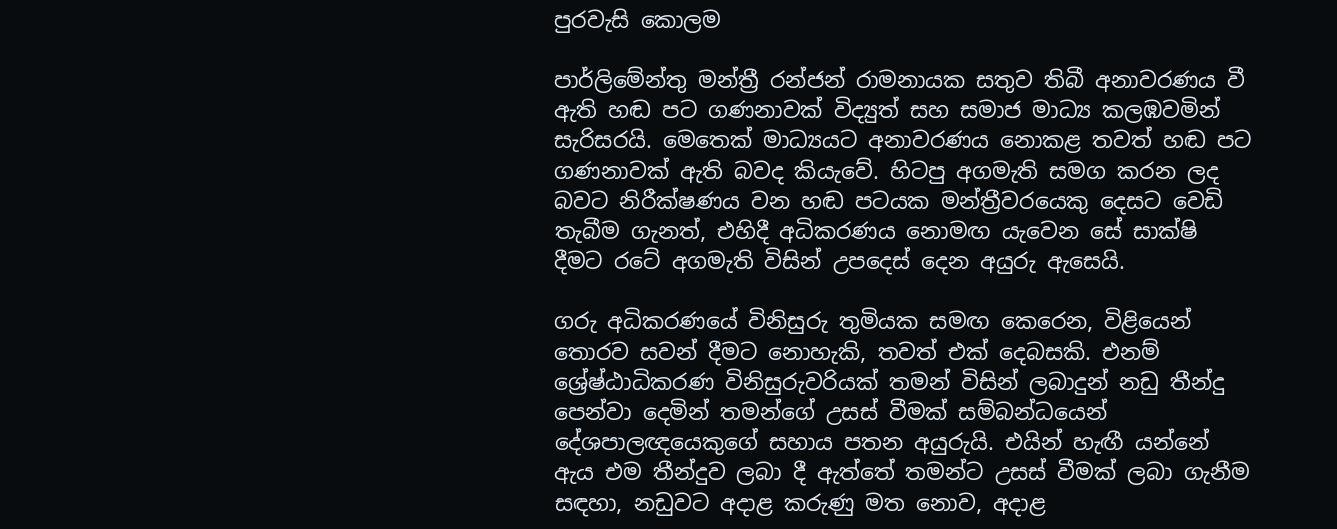පුරවැසි කොලම

පාර්ලිමේන්තු මන්ත්‍රී රන්ජන් රාමනායක සතුව තිබී අනාවරණය වී ඇති හඬ පට ගණනාවක් විද්‍යුත් සහ සමාජ මාධ්‍ය කලඹවමින් සැරිසරයි. මෙතෙක් මාධ්‍යයට අනාවරණය නොකළ තවත් හඬ පට ගණනාවක් ඇති බවද කියැවේ. හිටපු අගමැති සමග කරන ලද බවට නිරීක්ෂණය වන හඬ පටයක මන්ත්‍රීවරයෙකු දෙසට වෙඩි තැබීම ගැනත්, එහිදී අධිකරණය නොමඟ යැවෙන සේ සාක්ෂි දීමට රටේ අගමැති විසින් උපදෙස් දෙන අයුරු ඇසෙයි.

ගරු අධිකරණයේ විනිසුරු තුමියක සමඟ කෙරෙන, විළියෙන් තොරව සවන් දීමට නොහැකි, තවත් එක් දෙබසකි. එනම් ශ්‍රේෂ්ඨාධිකරණ විනිසුරුවරියක් තමන් විසින් ලබාදුන් නඩු තීන්දු පෙන්වා දෙමින් තමන්ගේ උසස් වීමක් සම්බන්ධයෙන් දේශපාලඥයෙකුගේ සහාය පතන අයුරුයි. එයින් හැඟී යන්නේ ඇය එම තීන්දුව ලබා දී ඇත්තේ තමන්ට උසස් වීමක් ලබා ගැනීම සඳහා, නඩුවට අදාළ කරුණු මත නොව, අදාළ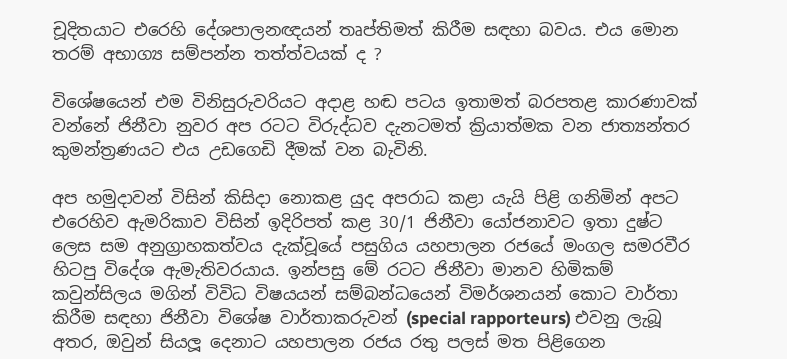චූදිතයාට එරෙහි දේශපාලනඥයන් තෘප්තිමත් කිරීම සඳහා බවය. එය මොන තරම් අභාග්‍ය සම්පන්න තත්ත්වයක් ද ?

විශේෂයෙන් එම විනිසුරුවරියට අදාළ හඬ පටය ඉතාමත් බරපතළ කාරණාවක් වන්නේ ජිනීවා නුවර අප රටට විරුද්ධව දැනටමත් ක්‍රියාත්මක වන ජාත්‍යන්තර කුමන්ත්‍රණයට එය උඩගෙඩි දීමක් වන බැවිනි.

අප හමුදාවන් විසින් කිසිදා නොකළ යුද අපරාධ කළා යැයි පිළි ගනිමින් අපට එරෙහිව ඇමරිකාව විසින් ඉදිරිපත් කළ 30/1 ජිනීවා යෝජනාවට ඉතා දුෂ්ට ලෙස සම අනුග්‍රාහකත්වය දැක්වූයේ පසුගිය යහපාලන රජයේ මංගල සමරවීර හිටපු විදේශ ඇමැතිවරයාය. ඉන්පසු මේ රටට ජිනීවා මානව හිමිකම් කවුන්සිලය මගින් විවිධ විෂයයන් සම්බන්ධයෙන් විමර්ශනයන් කොට වාර්තා කිරීම සඳහා ජිනීවා විශේෂ වාර්තාකරුවන් (special rapporteurs) එවනු ලැබූ අතර, ඔවුන් සියලූ දෙනාට යහපාලන රජය රතු පලස් මත පිළිගෙන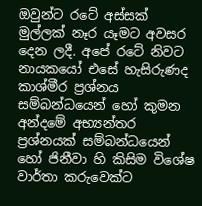ඔවුන්ට රටේ අස්සක් මුල්ලක් නෑර යෑමට අවසර දෙන ලදී. අපේ රටේ නිවට නායකයෝ එසේ හැසිරුණද කාශ්මීර ප්‍රශ්නය සම්බන්ධයෙන් හෝ කුමන අන්දමේ අභ්‍යන්තර ප්‍රශ්නයක් සම්බන්ධයෙන් හෝ ජිනීවා හි කිසිම විශේෂ වාර්තා කරුවෙක්ට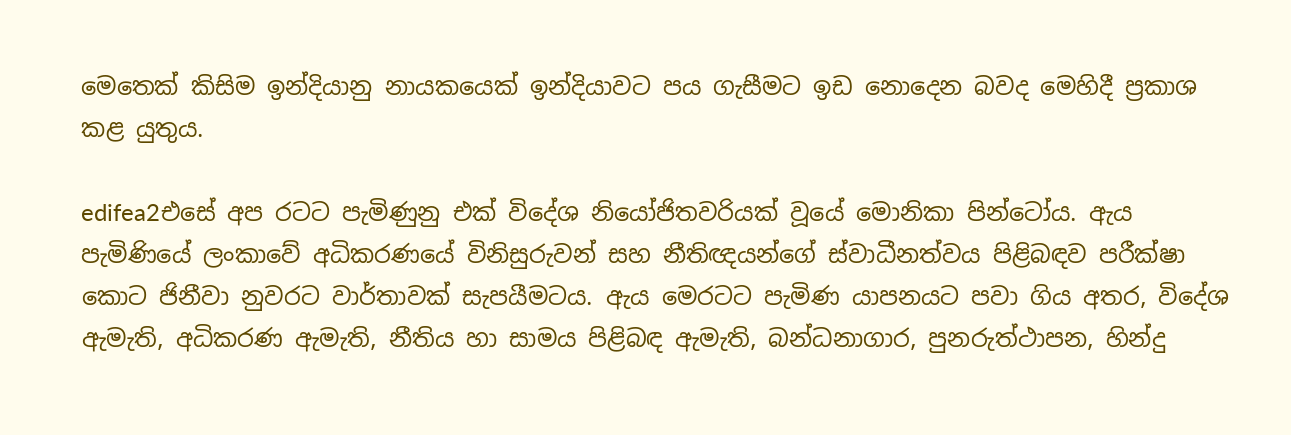මෙතෙක් කිසිම ඉන්දියානු නායකයෙක් ඉන්දියාවට පය ගැසීමට ඉඩ නොදෙන බවද මෙහිදී ප්‍රකාශ කළ යුතුය.

edifea2එසේ අප රටට පැමිණුනු එක් විදේශ නියෝජිතවරියක් වූයේ මොනිකා පින්ටෝය. ඇය පැමිණියේ ලංකාවේ අධිකරණයේ විනිසුරුවන් සහ නීතිඥයන්ගේ ස්වාධීනත්වය පිළිබඳව පරීක්ෂා කොට ජිනීවා නුවරට වාර්තාවක් සැපයීමටය. ඇය මෙරටට පැමිණ යාපනයට පවා ගිය අතර, විදේශ ඇමැති, අධිකරණ ඇමැති, නීතිය හා සාමය පිළිබඳ ඇමැති, බන්ධනාගාර, පුනරුත්ථාපන, හින්දු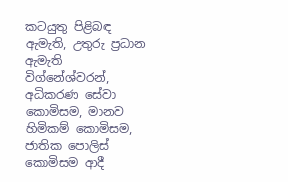කටයුතු පිළිබඳ ඇමැති, උතුරු ප්‍රධාන ඇමැති විග්නේශ්වරන්, අධිකරණ සේවා කොමිසම, මානව හිමිකම් කොමිසම, ජාතික පොලිස් කොමිසම ආදී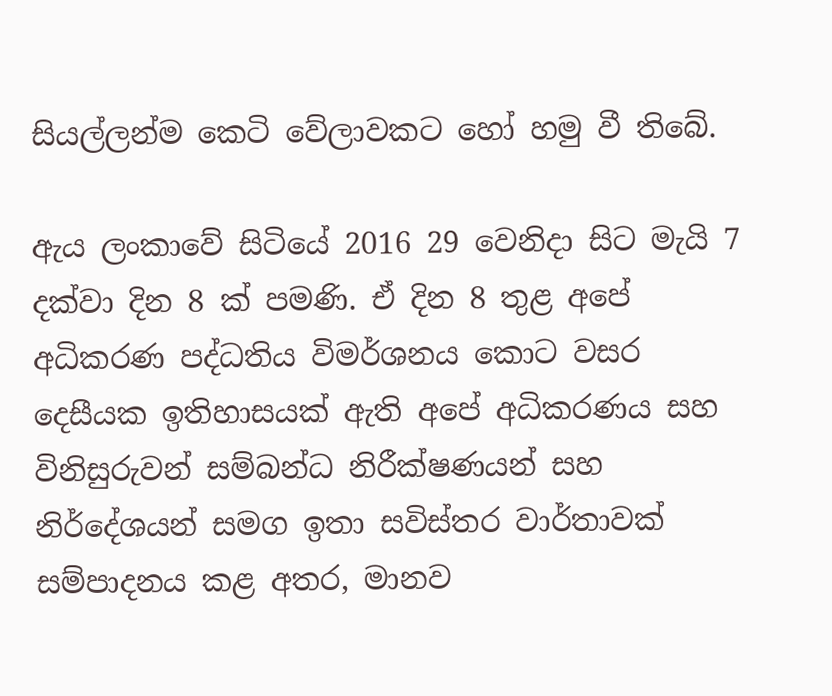සියල්ලන්ම කෙටි වේලාවකට හෝ හමු වී තිබේ.

ඇය ලංකාවේ සිටියේ 2016 29 වෙනිදා සිට මැයි 7 දක්වා දින 8 ක් පමණි. ඒ දින 8 තුළ අපේ අධිකරණ පද්ධතිය විමර්ශනය කොට වසර දෙසීයක ඉතිහාසයක් ඇති අපේ අධිකරණය සහ විනිසුරුවන් සම්බන්ධ නිරීක්ෂණයන් සහ නිර්දේශයන් සමග ඉතා සවිස්තර වාර්තාවක් සම්පාදනය කළ අතර, මානව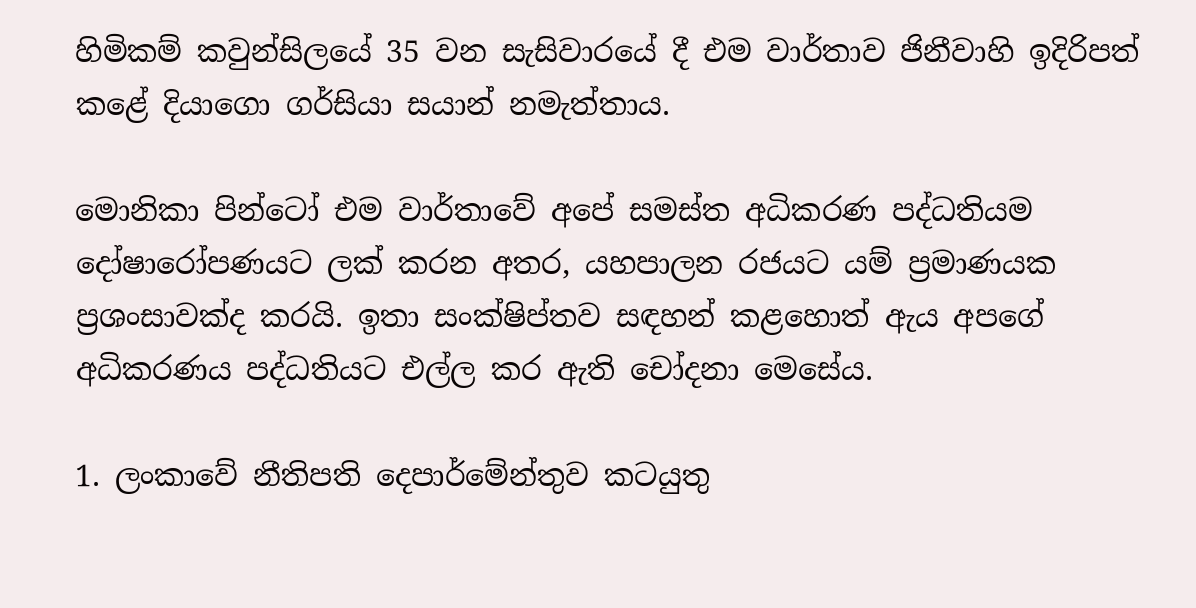හිමිකම් කවුන්සිලයේ 35 වන සැසිවාරයේ දී එම වාර්තාව ජිනීවාහි ඉදිරිපත් කළේ දියාගො ගර්සියා සයාන් නමැත්තාය.

මොනිකා පින්ටෝ එම වාර්තාවේ අපේ සමස්ත අධිකරණ පද්ධතියම දෝෂාරෝපණයට ලක් කරන අතර, යහපාලන රජයට යම් ප්‍රමාණයක ප්‍රශංසාවක්ද කරයි. ඉතා සංක්ෂිප්තව සඳහන් කළහොත් ඇය අපගේ අධිකරණය පද්ධතියට එල්ල කර ඇති චෝදනා මෙසේය.

1. ලංකාවේ නීතිපති දෙපාර්මේන්තුව කටයුතු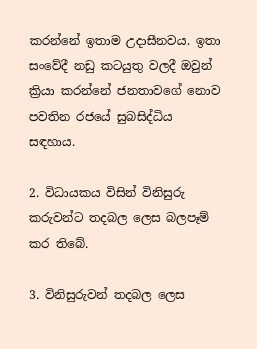කරන්නේ ඉතාම උදාසීනවය. ඉතා සංවේදී නඩු කටයුතු වලදී ඔවුන් ක්‍රියා කරන්නේ ජනතාවගේ නොව පවතින රජයේ සුබසිද්ධිය සඳහාය.

2. විධායකය විසින් විනිසුරු කරුවන්ට තදබල ලෙස බලපෑම් කර තිබේ.

3. විනිසුරුවන් තදබල ලෙස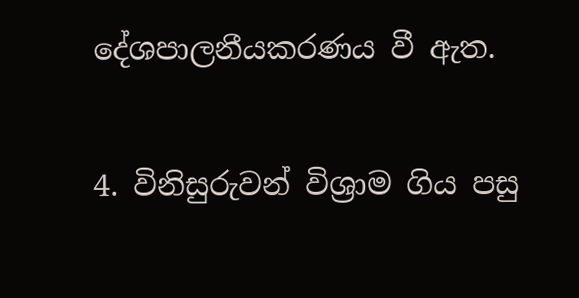දේශපාලනීයකරණය වී ඇත.

4. විනිසුරුවන් විශ්‍රාම ගිය පසු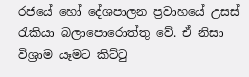රජයේ හෝ දේශපාලන ප්‍රවාහයේ උසස් රැකියා බලාපොරොත්තු වේ. ඒ නිසා විශ්‍රාම යෑමට කිට්ටු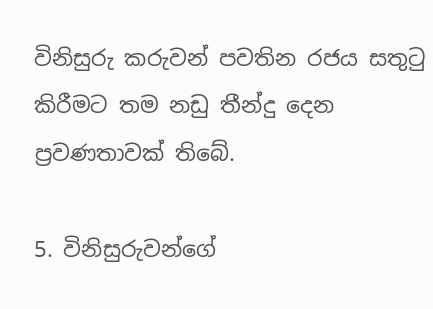විනිසුරු කරුවන් පවතින රජය සතුටු කිරීමට තම නඩු තීන්දු දෙන ප්‍රවණතාවක් තිබේ.

5. විනිසුරුවන්ගේ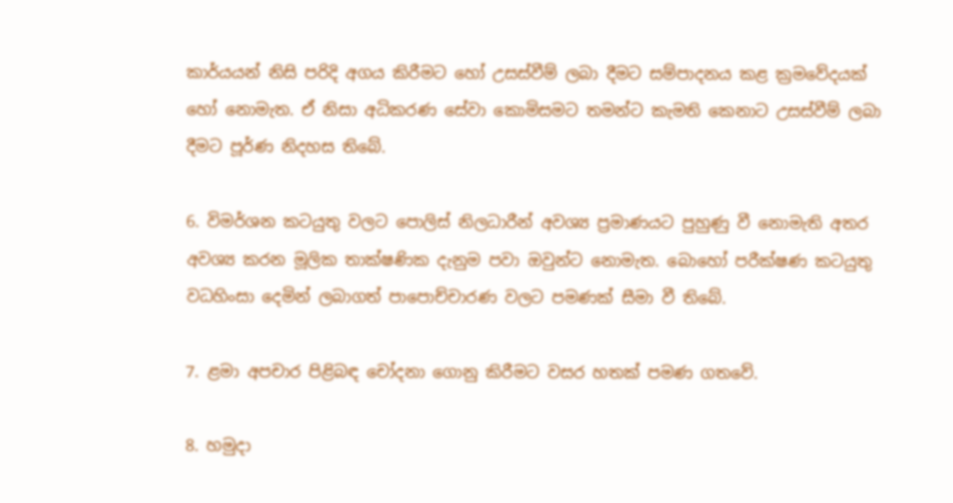කාර්යයන් නිසි පරිදි අගය කිරීමට හෝ උසස්වීම් ලබා දීමට සම්පාදනය කළ ක්‍රමවේදයක් හෝ නොමැත. ඒ නිසා අධිකරණ සේවා කොමිසමට තමන්ට කැමති කෙනාට උසස්වීම් ලබා දීමට පූර්ණ නිදහස තිබේ.

6. විමර්ශන කටයුතු වලට පොලිස් නිලධාරීන් අවශ්‍ය ප්‍රමාණයට පුහුණු වී නොමැති අතර අවශ්‍ය කරන මූලික තාක්ෂණික දැනුම පවා ඔවුන්ට නොමැත. බොහෝ පරීක්ෂණ කටයුතු වධහිංසා දෙමින් ලබාගත් පාපොච්චාරණ වලට පමණක් සීමා වී තිබේ.

7. ළමා අපචාර පිළිබඳ චෝදනා ගොනු කිරීමට වසර හතක් පමණ ගතවේ.

8. හමුදා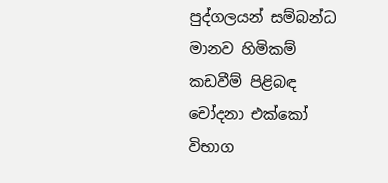පුද්ගලයන් සම්බන්ධ මානව හිමිකම් කඩවීම් පිළිබඳ චෝදනා එක්කෝ විභාග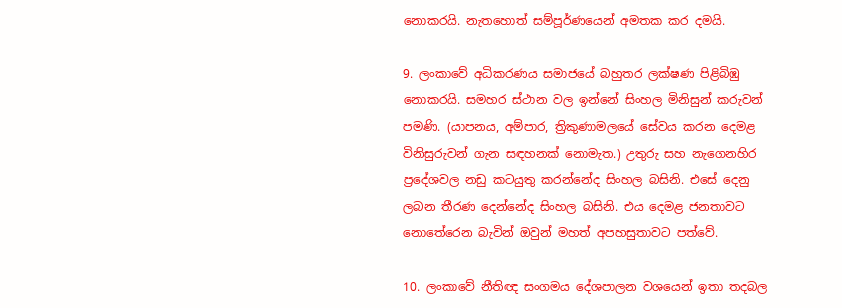නොකරයි. නැතහොත් සම්පූර්ණයෙන් අමතක කර දමයි.

9. ලංකාවේ අධිකරණය සමාජයේ බහුතර ලක්ෂණ පිළිබිඹු නොකරයි. සමහර ස්ථාන වල ඉන්නේ සිංහල මිනිසුන් කරුවන් පමණි. (යාපනය, අම්පාර, ත්‍රිකුණාමලයේ සේවය කරන දෙමළ විනිසුරුවන් ගැන සඳහනක් නොමැත.) උතුරු සහ නැගෙනහිර ප්‍රදේශවල නඩු කටයුතු කරන්නේද සිංහල බසිනි. එසේ දෙනු ලබන තීරණ දෙන්නේද සිංහල බසිනි. එය දෙමළ ජනතාවට නොතේරෙන බැවින් ඔවුන් මහත් අපහසුතාවට පත්වේ.

10. ලංකාවේ නීතිඥ සංගමය දේශපාලන වශයෙන් ඉතා තදබල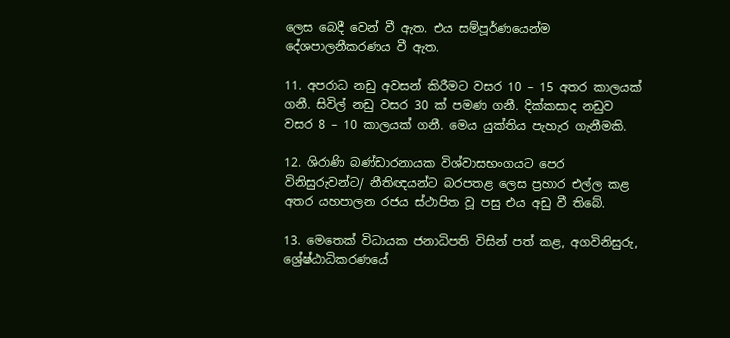ලෙස බෙදී වෙන් වී ඇත. එය සම්පූර්ණයෙන්ම දේශපාලනීකරණය වී ඇත.

11. අපරාධ නඩු අවසන් කිරීමට වසර 10 – 15 අතර කාලයක් ගනී. සිවිල් නඩු වසර 30 ක් පමණ ගනී. දික්කසාද නඩුව වසර 8 – 10 කාලයක් ගනී. මෙය යුක්තිය පැහැර ගැනීමකි.

12. ශිරාණි බණ්ඩාරනායක විශ්වාසභංගයට පෙර විනිසුරුවන්ට/ නීතිඥයන්ට බරපතළ ලෙස ප්‍රහාර එල්ල කළ අතර යහපාලන රජය ස්ථාපිත වූ පසු එය අඩු වී තිබේ.

13. මෙතෙක් විධායක ජනාධිපති විසින් පත් කළ, අගවිනිසුරු, ශ්‍රේෂ්ඨාධිකරණයේ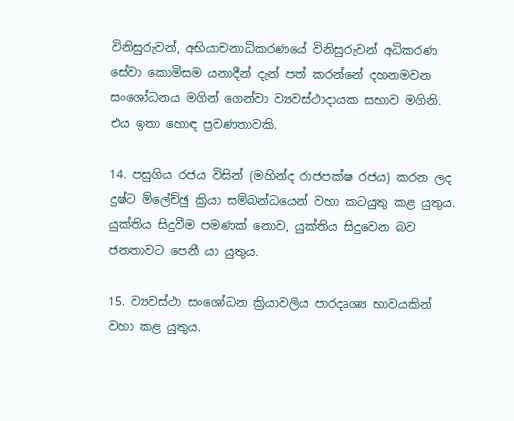විනිසුරුවන්, අභියාචනාධිකරණයේ විනිසුරුවන් අධිකරණ සේවා කොමිසම යනාදීන් දැන් පත් කරන්නේ දහනමවන සංශෝධනය මගින් ගෙන්වා ව්‍යවස්ථාදායක සභාව මගිනි. එය ඉතා හොඳ ප්‍රවණතාවකි.

14. පසුගිය රජය විසින් (මහින්ද රාජපක්ෂ රජය) කරන ලද දුෂ්ට ම්ලේච්ඡු ක්‍රියා සම්බන්ධයෙන් වහා කටයුතු කළ යුතුය. යුක්තිය සිදුවීම පමණක් නොව, යුක්තිය සිදුවෙන බව ජනතාවට පෙනී යා යුතුය.

15. ව්‍යවස්ථා සංශෝධන ක්‍රියාවලිය පාරදෘශ්‍ය භාවයකින් වහා කළ යුතුය.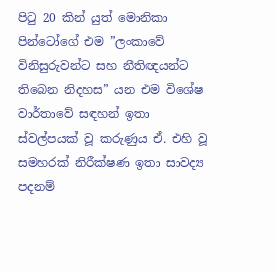පිටු 20 කින් යුත් මොනිකා පින්ටෝගේ එම ”ලංකාවේ විනිසුරුවන්ට සහ නීතිඥයන්ට තිබෙන නිදහස” යන එම විශේෂ වාර්තාවේ සඳහන් ඉතා ස්වල්පයක් වූ කරුණුය ඒ. එහි වූ සමහරක් නිරීක්ෂණ ඉතා සාවද්‍ය පදනම්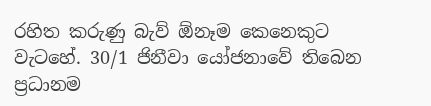රහිත කරුණු බැව් ඕනෑම කෙනෙකුට වැටහේ. 30/1 ජිනීවා යෝජනාවේ තිබෙන ප්‍රධානම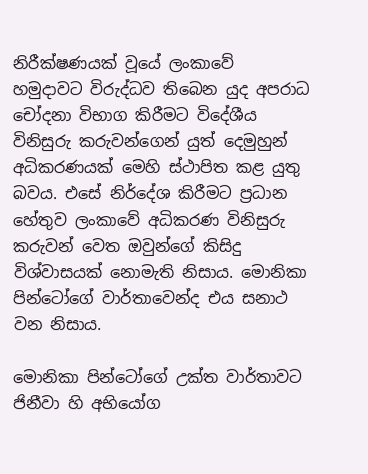නිරීක්ෂණයක් වූයේ ලංකාවේ හමුදාවට විරුද්ධව තිබෙන යුද අපරාධ චෝදනා විභාග කිරීමට විදේශීය විනිසුරු කරුවන්ගෙන් යුත් දෙමුහුන් අධිකරණයක් මෙහි ස්ථාපිත කළ යුතු බවය. එසේ නිර්දේශ කිරීමට ප්‍රධාන හේතුව ලංකාවේ අධිකරණ විනිසුරු කරුවන් වෙත ඔවුන්ගේ කිසිදු විශ්වාසයක් නොමැති නිසාය. මොනිකා පින්ටෝගේ වාර්තාවෙන්ද එය සනාථ වන නිසාය.

මොනිකා පින්ටෝගේ උක්ත වාර්තාවට ජිනීවා හි අභියෝග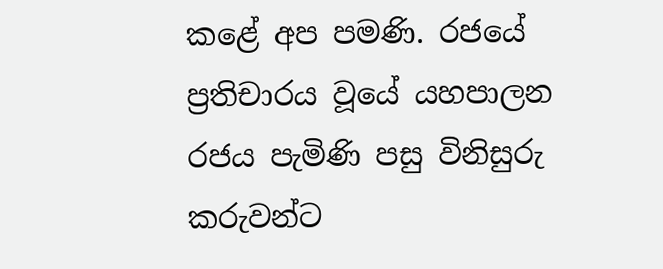කළේ අප පමණි. රජයේ ප්‍රතිචාරය වූයේ යහපාලන රජය පැමිණි පසු විනිසුරු කරුවන්ට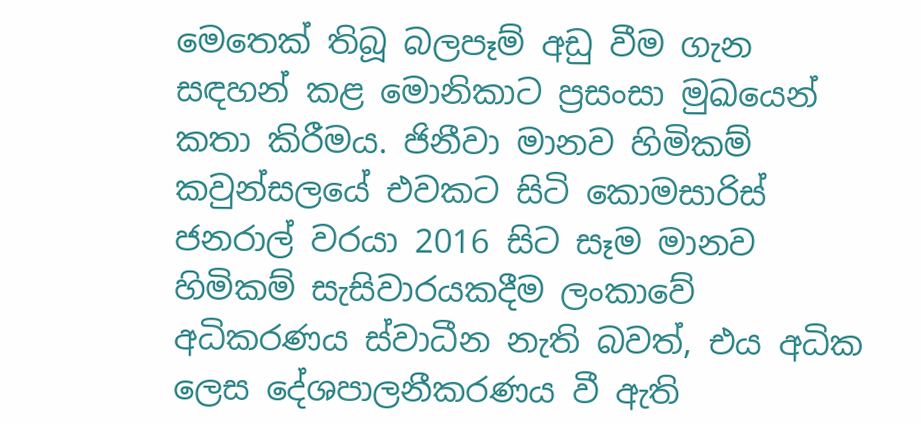මෙතෙක් තිබූ බලපෑම් අඩු වීම ගැන සඳහන් කළ මොනිකාට ප්‍රසංසා මුඛයෙන් කතා කිරීමය. ජිනීවා මානව හිමිකම් කවුන්සලයේ එවකට සිටි කොමසාරිස් ජනරාල් වරයා 2016 සිට සෑම මානව හිමිකම් සැසිවාරයකදීම ලංකාවේ අධිකරණය ස්වාධීන නැති බවත්, එය අධික ලෙස දේශපාලනීකරණය වී ඇති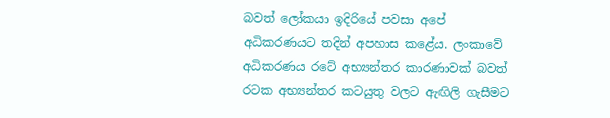බවත් ලෝකයා ඉදිරියේ පවසා අපේ අධිකරණයට තදින් අපහාස කළේය. ලංකාවේ අධිකරණය රටේ අභ්‍යන්තර කාරණාවක් බවත් රටක අභ්‍යන්තර කටයුතු වලට ඇඟිලි ගැසීමට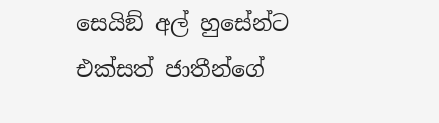සෙයිඞ් අල් හුසේන්ට එක්සත් ජාතීන්ගේ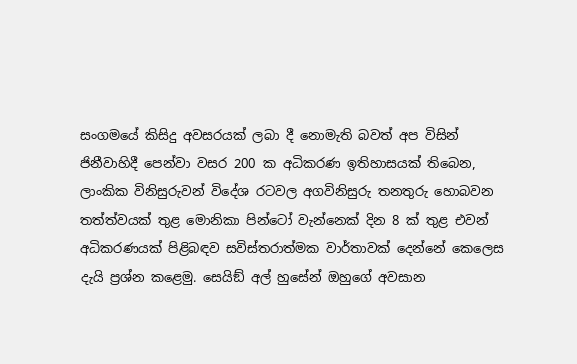සංගමයේ කිසිදු අවසරයක් ලබා දී නොමැති බවත් අප විසින් ජිනීවාහිදී පෙන්වා වසර 200 ක අධිකරණ ඉතිහාසයක් තිබෙන, ලාංකික විනිසුරුවන් විදේශ රටවල අගවිනිසුරු තනතුරු හොබවන තත්ත්වයක් තුළ මොනිකා පින්ටෝ වැන්නෙක් දින 8 ක් තුළ එවන් අධිකරණයක් පිළිබඳව සවිස්තරාත්මක වාර්තාවක් දෙන්නේ කෙලෙස දැයි ප්‍රශ්න කළෙමු. සෙයිඞ් අල් හුසේන් ඔහුගේ අවසාන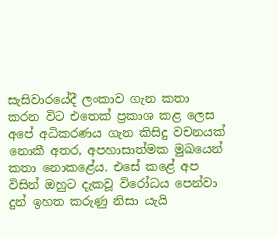සැසිවාරයේදී ලංකාව ගැන කතා කරන විට එතෙක් ප්‍රකාශ කළ ලෙස අපේ අධිකරණය ගැන කිසිදු වචනයක් නොකී අතර, අපහාසාත්මක මුඛයෙන් කතා නොකළේය. එසේ කළේ අප විසින් ඔහුට දැකවූ විරෝධය පෙන්වා දුන් ඉහත කරුණු නිසා යැයි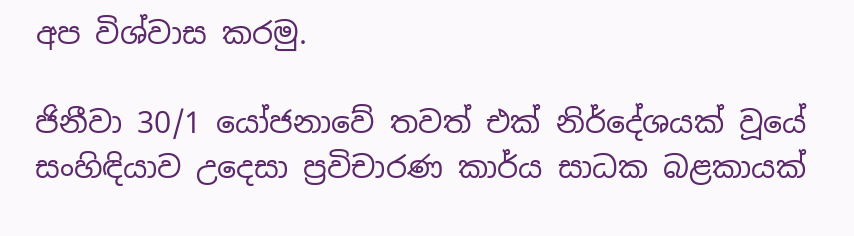අප විශ්වාස කරමු.

ජිනීවා 30/1 යෝජනාවේ තවත් එක් නිර්දේශයක් වූයේ සංහිඳියාව උදෙසා ප්‍රවිචාරණ කාර්ය සාධක බළකායක්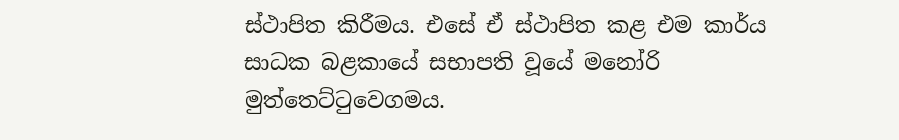ස්ථාපිත කිරීමය. එසේ ඒ ස්ථාපිත කළ එම කාර්ය සාධක බළකායේ සභාපති වූයේ මනෝරි මුත්තෙට්ටුවෙගමය.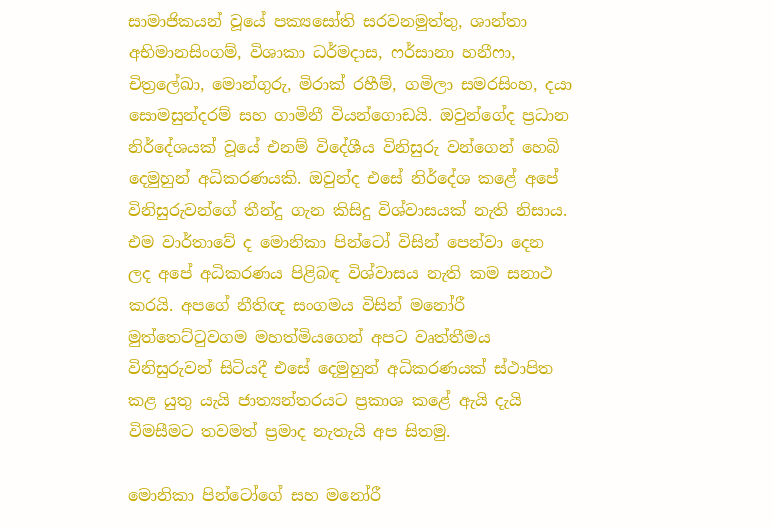සාමාජිකයන් වූයේ පක්‍යසෝති සරවනමුත්තු, ශාන්තා අභිමානසිංගම්, විශාකා ධර්මදාස, ෆර්සානා හනීෆා, චිත්‍රලේඛා, මොන්ගුරු, මිරාක් රහීම්, ගමිලා සමරසිංහ, දයා සොමසුන්දරම් සහ ගාමිනී වියන්ගොඩයි. ඔවුන්ගේද ප්‍රධාන නිර්දේශයක් වූයේ එනම් විදේශීය විනිසුරු වන්ගෙන් හෙබි දෙමුහුන් අධිකරණයකි. ඔවුන්ද එසේ නිර්දේශ කළේ අපේ විනිසුරුවන්ගේ තීන්දු ගැන කිසිදු විශ්වාසයක් නැති නිසාය. එම වාර්තාවේ ද මොනිකා පින්ටෝ විසින් පෙන්වා දෙන ලද අපේ අධිකරණය පිළිබඳ විශ්වාසය නැති කම සනාථ කරයි. අපගේ නීතිඥ සංගමය විසින් මනෝරී මුත්තෙට්ටුවගම මහත්මියගෙන් අපට වෘත්තීමය විනිසුරුවන් සිටියදී එසේ දෙමුහුන් අධිකරණයක් ස්ථාපිත කළ යුතු යැයි ජාත්‍යන්තරයට ප්‍රකාශ කළේ ඇයි දැයි විමසීමට තවමත් ප්‍රමාද නැතැයි අප සිතමු.

මොනිකා පින්ටෝගේ සහ මනෝරී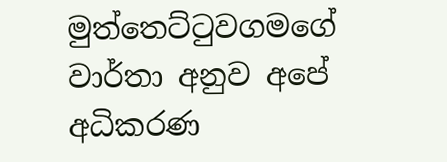මුත්තෙට්ටුවගමගේ වාර්තා අනුව අපේ අධිකරණ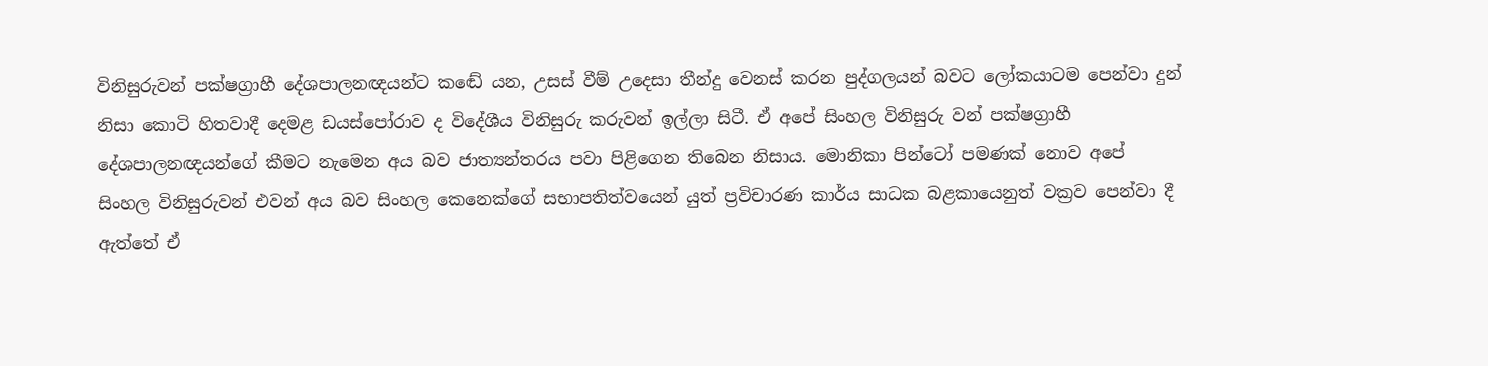විනිසුරුවන් පක්ෂග්‍රාහී දේශපාලනඥයන්ට කඬේ යන, උසස් වීම් උදෙසා තීන්දු වෙනස් කරන පුද්ගලයන් බවට ලෝකයාටම පෙන්වා දුන් නිසා කොටි හිතවාදී දෙමළ ඩයස්පෝරාව ද විදේශීය විනිසුරු කරුවන් ඉල්ලා සිටී. ඒ අපේ සිංහල විනිසුරු වන් පක්ෂග්‍රාහී දේශපාලනඥයන්ගේ කීමට නැමෙන අය බව ජාත්‍යන්තරය පවා පිළිගෙන තිබෙන නිසාය. මොනිකා පින්ටෝ පමණක් නොව අපේ සිංහල විනිසුරුවන් එවන් අය බව සිංහල කෙනෙක්ගේ සභාපතිත්වයෙන් යුත් ප්‍රවිචාරණ කාර්ය සාධක බළකායෙනුත් වක්‍රව පෙන්වා දී ඇත්තේ ඒ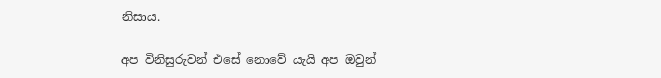නිසාය.

අප විනිසුරුවන් එසේ නොවේ යැයි අප ඔවුන්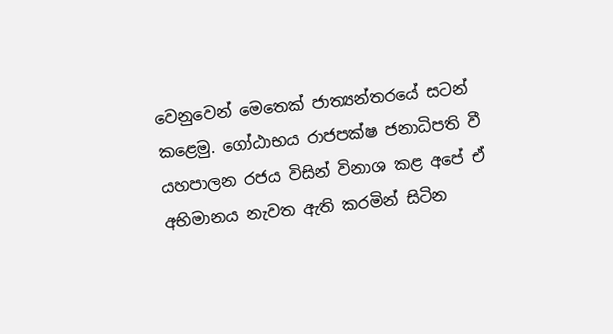වෙනුවෙන් මෙතෙක් ජාත්‍යන්තරයේ සටන් කළෙමු. ගෝඨාභය රාජපක්ෂ ජනාධිපති වී යහපාලන රජය විසින් විනාශ කළ අපේ ඒ අභිමානය නැවත ඇති කරමින් සිටින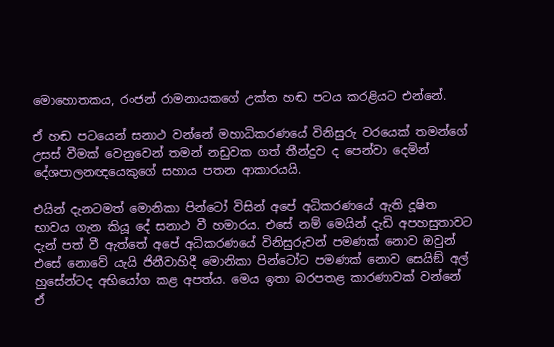මොහොතකය, රංජන් රාමනායකගේ උක්ත හඬ පටය කරළියට එන්නේ.

ඒ හඬ පටයෙන් සනාථ වන්නේ මහාධිකරණයේ විනිසුරු වරයෙක් තමන්ගේ උසස් වීමක් වෙනුවෙන් තමන් නඩුවක ගත් තීන්දුව ද පෙන්වා දෙමින් දේශපාලනඥයෙකුගේ සහාය පතන ආකාරයයි.

එයින් දැනටමත් මොනිකා පින්ටෝ විසින් අපේ අධිකරණයේ ඇති දූෂිත භාවය ගැන කියූ දේ සනාථ වී හමාරය. එසේ නම් මෙයින් දැඩි අපහසුතාවට දැන් පත් වී ඇත්තේ අපේ අධිකරණයේ විනිසුරුවන් පමණක් නොව ඔවුන් එසේ නොවේ යැයි ජිනීවාහිදී මොනිකා පින්ටෝට පමණක් නොව සෙයිඞ් අල් හුසේන්ටද අභියෝග කළ අපත්ය. මෙය ඉතා බරපතළ කාරණාවක් වන්නේ ඒ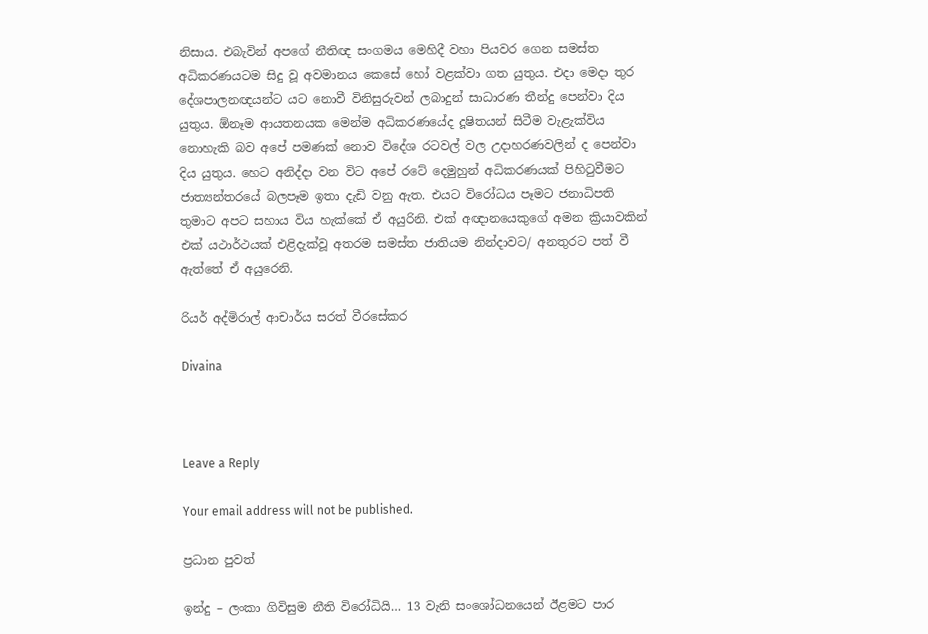නිසාය. එබැවින් අපගේ නීතිඥ සංගමය මෙහිදී වහා පියවර ගෙන සමස්ත අධිකරණයටම සිදු වූ අවමානය කෙසේ හෝ වළක්වා ගත යුතුය. එදා මෙදා තුර දේශපාලනඥයන්ට යට නොවී විනිසුරුවන් ලබාදුන් සාධාරණ තීන්දු පෙන්වා දිය යුතුය. ඕනෑම ආයතනයක මෙන්ම අධිකරණයේද දූෂිතයන් සිටීම වැළැක්විය නොහැකි බව අපේ පමණක් නොව විදේශ රටවල් වල උදාහරණවලින් ද පෙන්වා දිය යුතුය. හෙට අනිද්දා වන විට අපේ රටේ දෙමුහුන් අධිකරණයක් පිහිටුවීමට ජාත්‍යන්තරයේ බලපෑම ඉතා දැඩි වනු ඇත. එයට විරෝධය පෑමට ජනාධිපති තුමාට අපට සහාය විය හැක්කේ ඒ අයුරිනි. එක් අඥානයෙකුගේ අමන ක්‍රියාවකින් එක් යථාර්ථයක් එළිදැක්වූ අතරම සමස්ත ජාතියම නින්දාවට/ අනතුරට පත් වී ඇත්තේ ඒ අයුරෙනි.

රියර් අද්මිරාල් ආචාර්ය සරත් වීරසේකර

Divaina



Leave a Reply

Your email address will not be published.

ප්‍රධාන පුවත්

ඉන්දු – ලංකා ගිවිසුම නීති විරෝධියි… 13 වැනි සංශෝධනයෙන් ඊළමට පාර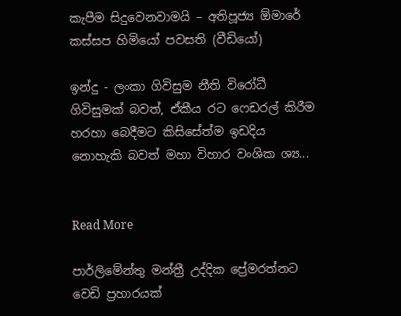කැපීම සිදුවෙනවාමයි – අතිපූජ්‍ය ඕමාරේ කස්සප හිමියෝ පවසති (වීඩියෝ)

ඉන්දු - ලංකා ගිවිසුම නීති විරෝධී ගිවිසුමක් බවත්, ඒකීය රට ෆෙඩරල් කිරීම හරහා බෙදීමට කිසිසේත්ම ඉඩදිය නොහැකි බවත් මහා විහාර වංශික ශ්‍ය...


Read More

පාර්ලිමේන්තු මන්ත්‍රී උද්දික ප්‍රේමරත්නට වෙඩි ප්‍රහාරයක්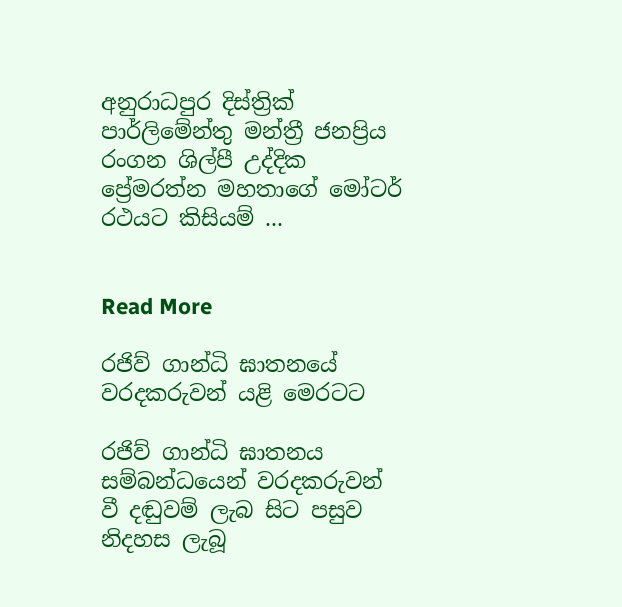අනුරාධපුර දිස්ත්‍රික් පාර්ලිමේන්තු මන්ත්‍රී ජනප්‍රිය රංගන ශිල්පී උද්දික ප්‍රේමරත්න මහතාගේ මෝටර් රථයට කිසියම් ...


Read More

රජිව් ගාන්ධි ඝාතනයේ වරදකරුවන් යළි මෙරටට

රජිව් ගාන්ධි ඝාතනය සම්බන්ධයෙන් වරදකරුවන් වී දඬුවම් ලැබ සිට පසුව නිදහස ලැබූ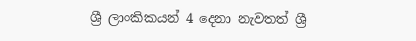ශ්‍රී ලාංකිකයන් 4 දෙනා නැවතත් ශ්‍රී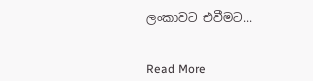ලංකාවට එවීමට...


Read More